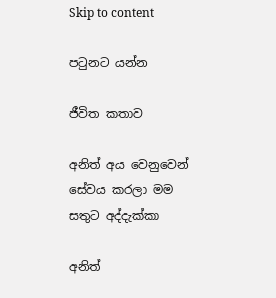Skip to content

පටුනට යන්න

ජීවිත කතාව

අනිත් අය වෙනුවෙන් සේවය කරලා මම සතුට අද්දැක්කා

අනිත්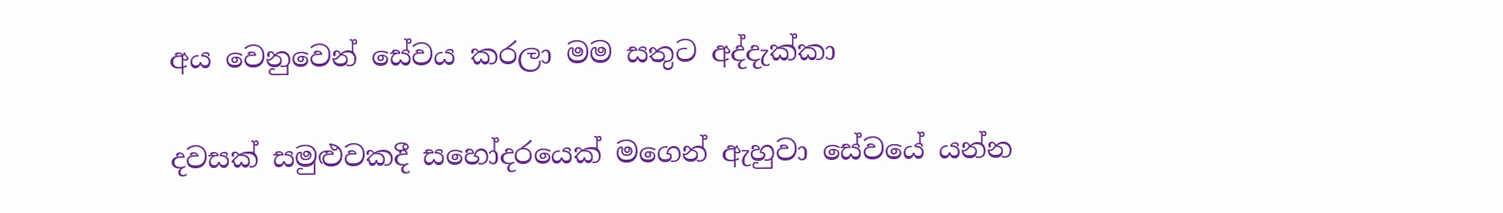අය වෙනුවෙන් සේවය කරලා මම සතුට අද්දැක්කා

දවසක් සමුළුවකදී සහෝදරයෙක් මගෙන් ඇහුවා සේවයේ යන්න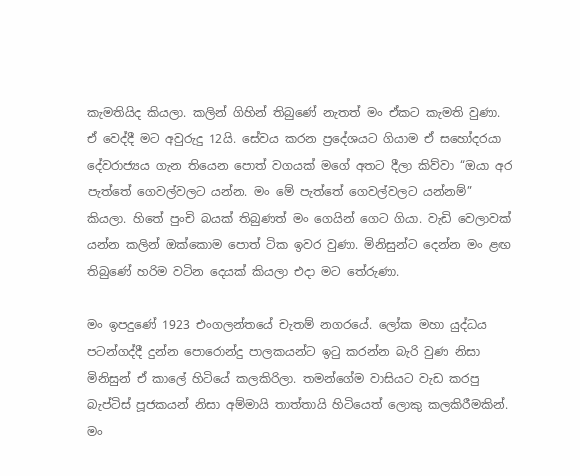කැමතියිද කියලා. කලින් ගිහින් තිබුණේ නැතත් මං ඒකට කැමති වුණා. ඒ වෙද්දී මට අවුරුදු 12යි. සේවය කරන ප්‍රදේශයට ගියාම ඒ සහෝදරයා දේවරාජ්‍යය ගැන තියෙන පොත් වගයක් මගේ අතට දීලා කිව්වා “ඔයා අර පැත්තේ ගෙවල්වලට යන්න. මං මේ පැත්තේ ගෙවල්වලට යන්නම්” කියලා. හිතේ පුංචි බයක් තිබුණත් මං ගෙයින් ගෙට ගියා. වැඩි වෙලාවක් යන්න කලින් ඔක්කොම පොත් ටික ඉවර වුණා. මිනිසුන්ට දෙන්න මං ළඟ තිබුණේ හරිම වටින දෙයක් කියලා එදා මට තේරුණා.

මං ඉපදුණේ 1923 එංගලන්තයේ චැතම් නගරයේ. ලෝක මහා යුද්ධය පටන්ගද්දී දුන්න පොරොන්දු පාලකයන්ට ඉටු කරන්න බැරි වුණ නිසා මිනිසුන් ඒ කාලේ හිටියේ කලකිරිලා. තමන්ගේම වාසියට වැඩ කරපු බැප්ටිස් පූජකයන් නිසා අම්මායි තාත්තායි හිටියෙත් ලොකු කලකිරීමකින්. මං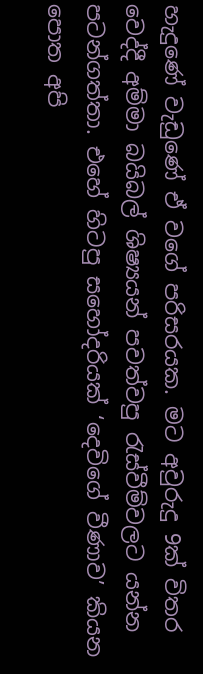හැදුණේ වැඩුණේ ඒ වගේ පරිසරයක. මට අවුරුදු 9ක් විතර වෙද්දී අම්මා බයිබල් ශිෂ්‍යයන් පවත්වපු රැස්වීම්වලට යන්න පටන්ගත්තා. එහේ හිටපු සහෝදරියක් ‘දෙවිගේ වීණාව’ කියන පොත අපි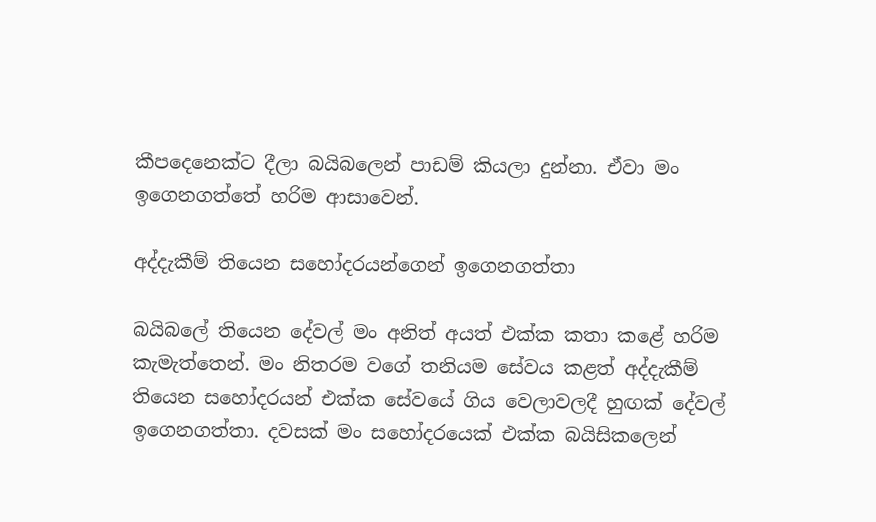කීපදෙනෙක්ට දීලා බයිබලෙන් පාඩම් කියලා දුන්නා. ඒවා මං ඉගෙනගත්තේ හරිම ආසාවෙන්.

අද්දැකීම් තියෙන සහෝදරයන්ගෙන් ඉගෙනගත්තා

බයිබලේ තියෙන දේවල් මං අනිත් අයත් එක්ක කතා කළේ හරිම කැමැත්තෙන්. මං නිතරම වගේ තනියම සේවය කළත් අද්දැකීම් තියෙන සහෝදරයන් එක්ක සේවයේ ගිය වෙලාවලදී හුඟක් දේවල් ඉගෙනගත්තා. දවසක් මං සහෝදරයෙක් එක්ක බයිසිකලෙන්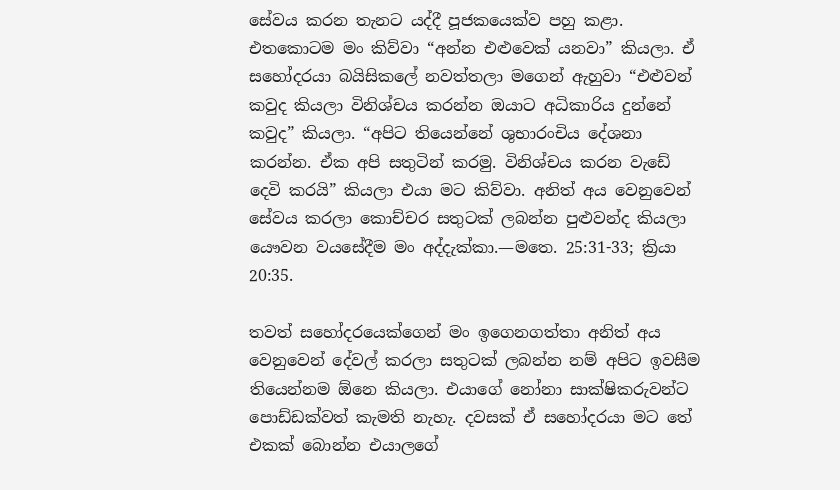සේවය කරන තැනට යද්දී පූජකයෙක්ව පහු කළා. එතකොටම මං කිව්වා “අන්න එළුවෙක් යනවා” කියලා. ඒ සහෝදරයා බයිසිකලේ නවත්තලා මගෙන් ඇහුවා “එළුවන් කවුද කියලා විනිශ්චය කරන්න ඔයාට අධිකාරිය දුන්නේ කවුද” කියලා. “අපිට තියෙන්නේ ශුභාරංචිය දේශනා කරන්න. ඒක අපි සතුටින් කරමු. විනිශ්චය කරන වැඩේ දෙවි කරයි” කියලා එයා මට කිව්වා. අනිත් අය වෙනුවෙන් සේවය කරලා කොච්චර සතුටක් ලබන්න පුළුවන්ද කියලා යෞවන වයසේදීම මං අද්දැක්කා.—මතෙ. 25:31-33; ක්‍රියා 20:35.

තවත් සහෝදරයෙක්ගෙන් මං ඉගෙනගත්තා අනිත් අය වෙනුවෙන් දේවල් කරලා සතුටක් ලබන්න නම් අපිට ඉවසීම තියෙන්නම ඕනෙ කියලා. එයාගේ නෝනා සාක්ෂිකරුවන්ට පොඩ්ඩක්වත් කැමති නැහැ. දවසක් ඒ සහෝදරයා මට තේ එකක් බොන්න එයාලගේ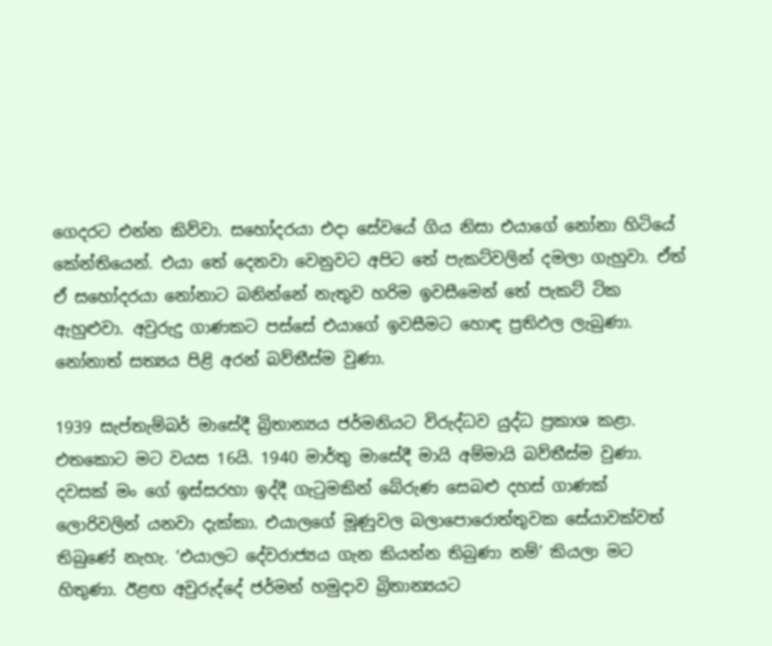ගෙදරට එන්න කිව්වා. සහෝදරයා එදා සේවයේ ගිය නිසා එයාගේ නෝනා හිටියේ කේන්තියෙන්. එයා තේ දෙනවා වෙනුවට අපිට තේ පැකට්වලින් දමලා ගැහුවා. ඒත් ඒ සහෝදරයා නෝනාට බනින්නේ නැතුව හරිම ඉවසීමෙන් තේ පැකට් ටික ඇහුළුවා. අවුරුදු ගාණකට පස්සේ එයාගේ ඉවසීමට හොඳ ප්‍රතිඵල ලැබුණා. නෝනාත් සත්‍යය පිළි අරන් බව්තීස්ම වුණා.

1939 සැප්තැම්බර් මාසේදී බ්‍රිතාන්‍යය ජර්මනියට විරුද්ධව යුද්ධ ප්‍රකාශ කළා. එතකොට මට වයස 16යි. 1940 මාර්තු මාසේදී මායි අම්මායි බව්තීස්ම වුණා. දවසක් මං ගේ ඉස්සරහා ඉද්දී ගැටුමකින් බේරුණ සෙබළු දහස් ගාණක් ලොරිවලින් යනවා දැක්කා. එයාලගේ මූණුවල බලාපොරොත්තුවක සේයාවක්වත් තිබුණේ නැහැ. ‘එයාලට දේවරාජ්‍යය ගැන කියන්න තිබුණා නම්’ කියලා මට හිතුණා. ඊළඟ අවුරුද්දේ ජර්මන් හමුදාව බ්‍රිතාන්‍යයට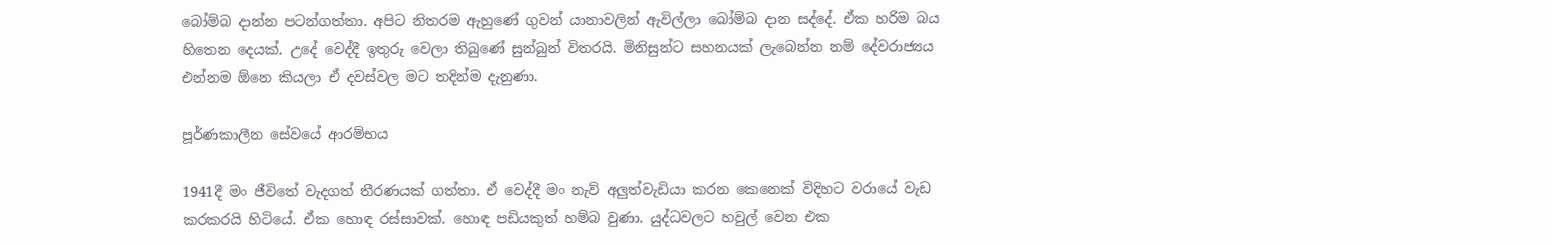බෝම්බ දාන්න පටන්ගත්තා. අපිට නිතරම ඇහුණේ ගුවන් යානාවලින් ඇවිල්ලා බෝම්බ දාන සද්දේ. ඒක හරිම බය හිතෙන දෙයක්. උදේ වෙද්දී ඉතුරු වෙලා තිබුණේ සුන්බුන් විතරයි. මිනිසුන්ට සහනයක් ලැබෙන්න නම් දේවරාජ්‍යය එන්නම ඕනෙ කියලා ඒ දවස්වල මට තදින්ම දැනුණා.

පූර්ණකාලීන සේවයේ ආරම්භය

1941දී මං ජීවිතේ වැදගත් තීරණයක් ගත්තා. ඒ වෙද්දී මං නැව් අලුත්වැඩියා කරන කෙනෙක් විදිහට වරායේ වැඩ කරකරයි හිටියේ. ඒක හොඳ රස්සාවක්. හොඳ පඩියකුත් හම්බ වුණා. යුද්ධවලට හවුල් වෙන එක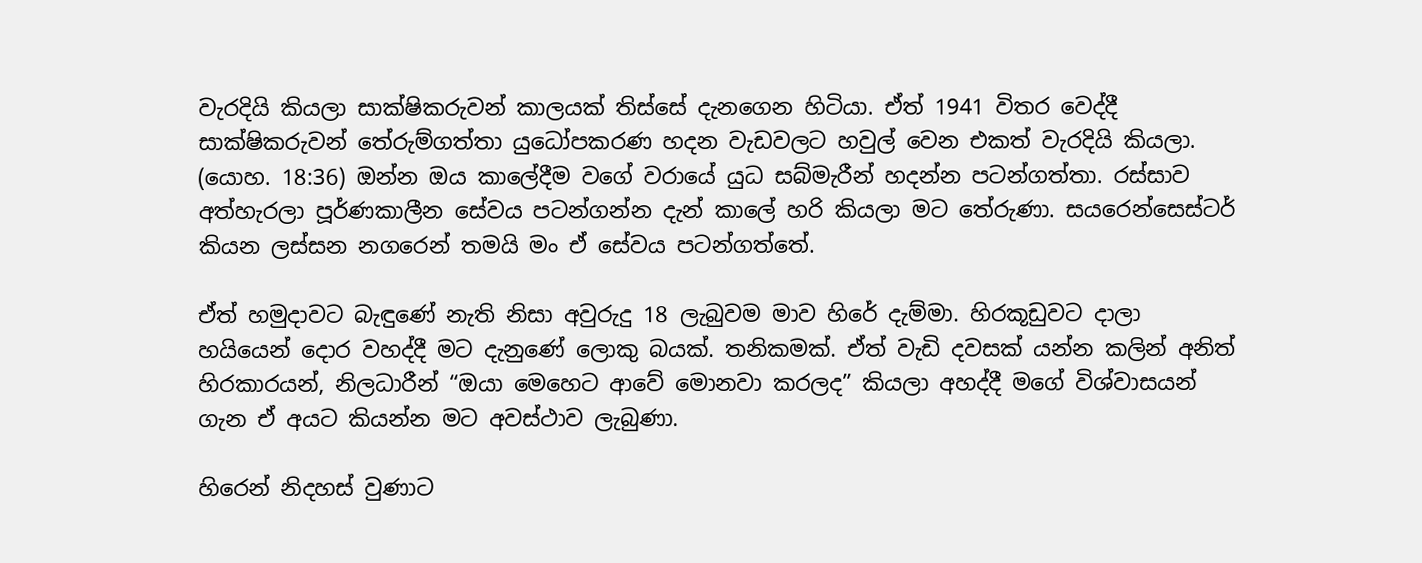වැරදියි කියලා සාක්ෂිකරුවන් කාලයක් තිස්සේ දැනගෙන හිටියා. ඒත් 1941 විතර වෙද්දී සාක්ෂිකරුවන් තේරුම්ගත්තා යුධෝපකරණ හදන වැඩවලට හවුල් වෙන එකත් වැරදියි කියලා. (යොහ. 18:36) ඔන්න ඔය කාලේදීම වගේ වරායේ යුධ සබ්මැරීන් හදන්න පටන්ගත්තා. රස්සාව අත්හැරලා පූර්ණකාලීන සේවය පටන්ගන්න දැන් කාලේ හරි කියලා මට තේරුණා. සයරෙන්සෙස්ටර් කියන ලස්සන නගරෙන් තමයි මං ඒ සේවය පටන්ගත්තේ.

ඒත් හමුදාවට බැඳුණේ නැති නිසා අවුරුදු 18 ලැබුවම මාව හිරේ දැම්මා. හිරකූඩුවට දාලා හයියෙන් දොර වහද්දී මට දැනුණේ ලොකු බයක්. තනිකමක්. ඒත් වැඩි දවසක් යන්න කලින් අනිත් හිරකාරයන්, නිලධාරීන් “ඔයා මෙහෙට ආවේ මොනවා කරලද” කියලා අහද්දී මගේ විශ්වාසයන් ගැන ඒ අයට කියන්න මට අවස්ථාව ලැබුණා.

හිරෙන් නිදහස් වුණාට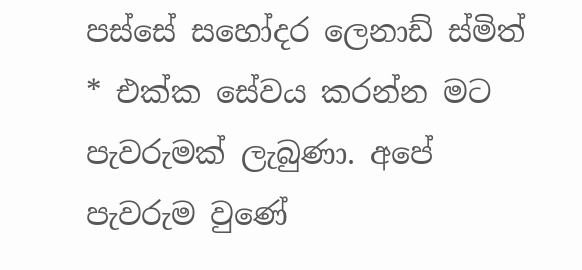පස්සේ සහෝදර ලෙනාඩ් ස්මිත් * එක්ක සේවය කරන්න මට පැවරුමක් ලැබුණා. අපේ පැවරුම වුණේ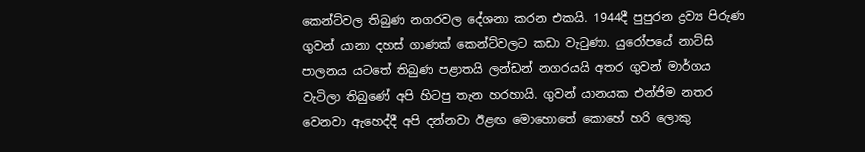කෙන්ට්වල තිබුණ නගරවල දේශනා කරන එකයි. 1944දී පුපුරන ද්‍රව්‍ය පිරුණ ගුවන් යානා දහස් ගාණක් කෙන්ට්වලට කඩා වැටුණා. යුරෝපයේ නාට්සි පාලනය යටතේ තිබුණ පළාතයි ලන්ඩන් නගරයයි අතර ගුවන් මාර්ගය වැටිලා තිබුණේ අපි හිටපු තැන හරහායි. ගුවන් යානයක එන්ජිම නතර වෙනවා ඇහෙද්දී අපි දන්නවා ඊළඟ මොහොතේ කොහේ හරි ලොකු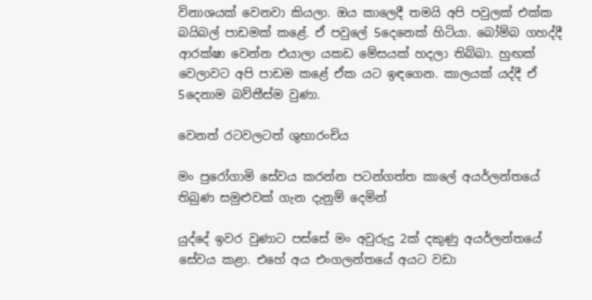විනාශයක් වෙනවා කියලා. ඔය කාලෙදී තමයි අපි පවුලක් එක්ක බයිබල් පාඩමක් කළේ. ඒ පවුලේ 5දෙනෙක් හිටියා. බෝම්බ ගහද්දී ආරක්ෂා වෙන්න එයාලා යකඩ මේසයක් හදලා තිබ්බා. හුඟක් වෙලාවට අපි පාඩම කළේ ඒක යට ඉඳගෙන. කාලයක් යද්දී ඒ 5දෙනාම බව්තීස්ම වුණා.

වෙනත් රටවලටත් ශුභාරංචිය

මං පුරෝගාමි සේවය කරන්න පටන්ගත්ත කාලේ අයර්ලන්තයේ තිබුණ සමුළුවක් ගැන දැනුම් දෙමින්

යුද්දේ ඉවර වුණාට පස්සේ මං අවුරුදු 2ක් දකුණු අයර්ලන්තයේ සේවය කළා. එහේ අය එංගලන්තයේ අයට වඩා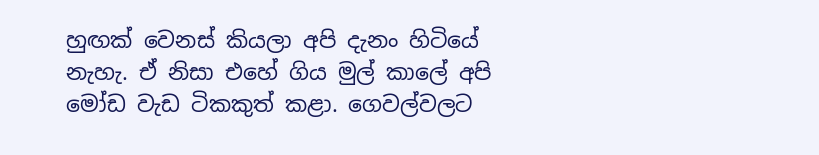හුඟක් වෙනස් කියලා අපි දැනං හිටියේ නැහැ. ඒ නිසා එහේ ගිය මුල් කාලේ අපි මෝඩ වැඩ ටිකකුත් කළා. ගෙවල්වලට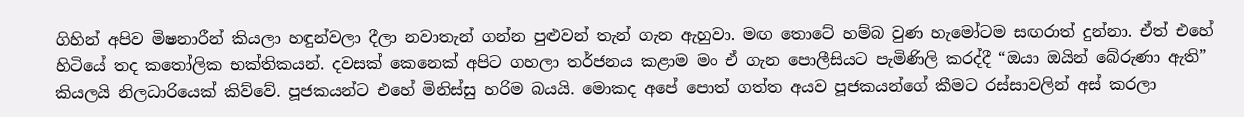ගිහින් අපිව මිෂනාරීන් කියලා හඳුන්වලා දීලා නවාතැන් ගන්න පුළුවන් තැන් ගැන ඇහුවා. මඟ තොටේ හම්බ වුණ හැමෝටම සඟරාත් දුන්නා. ඒත් එහේ හිටියේ තද කතෝලික භක්තිකයන්. දවසක් කෙනෙක් අපිට ගහලා තර්ජනය කළාම මං ඒ ගැන පොලීසියට පැමිණිලි කරද්දී “ඔයා ඔයින් බේරුණා ඇති” කියලයි නිලධාරියෙක් කිව්වේ. පූජකයන්ට එහේ මිනිස්සු හරිම බයයි. මොකද අපේ පොත් ගත්ත අයව පූජකයන්ගේ කීමට රස්සාවලින් අස් කරලා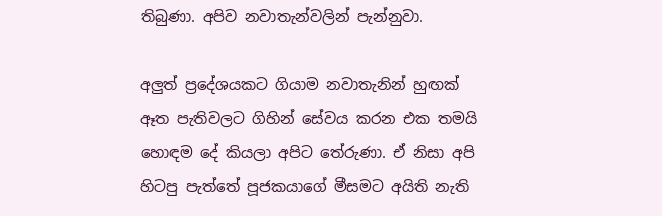තිබුණා. අපිව නවාතැන්වලින් පැන්නුවා.

අලුත් ප්‍රදේශයකට ගියාම නවාතැනින් හුඟක් ඈත පැතිවලට ගිහින් සේවය කරන එක තමයි හොඳම දේ කියලා අපිට තේරුණා. ඒ නිසා අපි හිටපු පැත්තේ පූජකයාගේ මීසමට අයිති නැති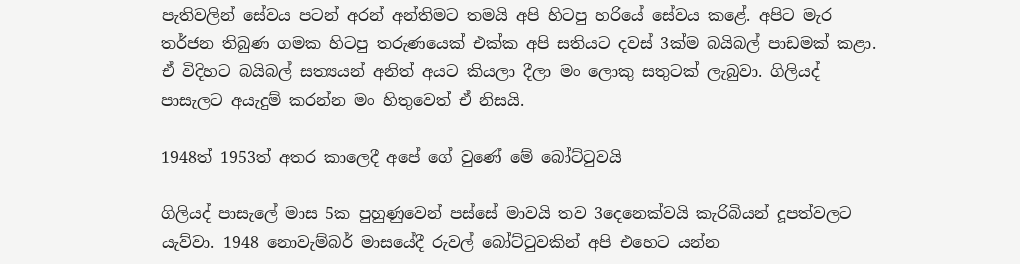පැතිවලින් සේවය පටන් අරන් අන්තිමට තමයි අපි හිටපු හරියේ සේවය කළේ. අපිට මැර තර්ජන තිබුණ ගමක හිටපු තරුණයෙක් එක්ක අපි සතියට දවස් 3ක්ම බයිබල් පාඩමක් කළා. ඒ විදිහට බයිබල් සත්‍යයන් අනිත් අයට කියලා දීලා මං ලොකු සතුටක් ලැබුවා. ගිලියද් පාසැලට අයැදුම් කරන්න මං හිතුවෙත් ඒ නිසයි.

1948ත් 1953ත් අතර කාලෙදී අපේ ගේ වුණේ මේ බෝට්ටුවයි

ගිලියද් පාසැලේ මාස 5ක පුහුණුවෙන් පස්සේ මාවයි තව 3දෙනෙක්වයි කැරිබියන් දූපත්වලට යැව්වා. 1948 නොවැම්බර් මාසයේදී රුවල් බෝට්ටුවකින් අපි එහෙට යන්න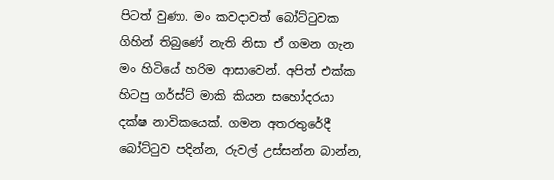පිටත් වුණා. මං කවදාවත් බෝට්ටුවක ගිහින් තිබුණේ නැති නිසා ඒ ගමන ගැන මං හිටියේ හරිම ආසාවෙන්. අපිත් එක්ක හිටපු ගර්ස්ට් මාකි කියන සහෝදරයා දක්ෂ නාවිකයෙක්. ගමන අතරතුරේදී බෝට්ටුව පදින්න, රුවල් උස්සන්න බාන්න,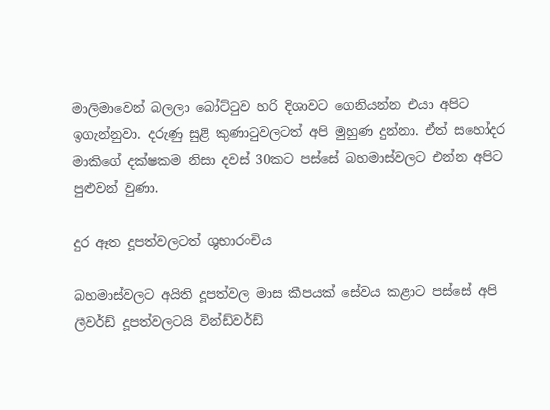මාලිමාවෙන් බලලා බෝට්ටුව හරි දිශාවට ගෙනියන්න එයා අපිට ඉගැන්නුවා. දරුණු සුළි කුණාටුවලටත් අපි මුහුණ දුන්නා. ඒත් සහෝදර මාකිගේ දක්ෂකම නිසා දවස් 30කට පස්සේ බහමාස්වලට එන්න අපිට පුළුවන් වුණා.

දුර ඈත දූපත්වලටත් ශුභාරංචිය

බහමාස්වලට අයිති දූපත්වල මාස කීපයක් සේවය කළාට පස්සේ අපි ලීවර්ඩ් දූපත්වලටයි වින්ඩ්වර්ඩ්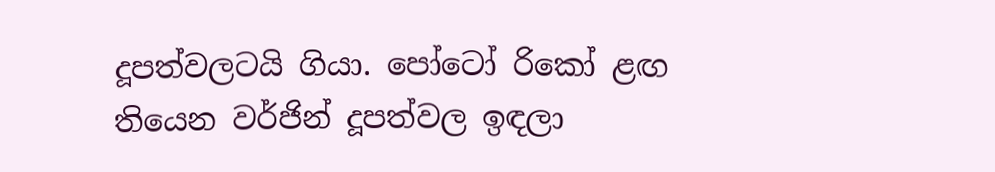දූපත්වලටයි ගියා. පෝටෝ රිකෝ ළඟ තියෙන වර්ජින් දූපත්වල ඉඳලා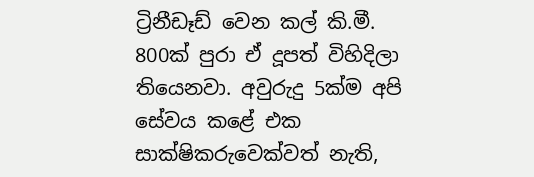ට්‍රිනීඩෑඩ් වෙන කල් කි.මී. 800ක් පුරා ඒ දූපත් විහිදිලා තියෙනවා. අවුරුදු 5ක්ම අපි සේවය කළේ එක සාක්ෂිකරුවෙක්වත් නැති,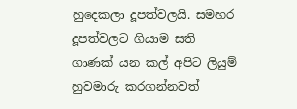හුදෙකලා දූපත්වලයි. සමහර දූපත්වලට ගියාම සති ගාණක් යන කල් අපිට ලියුම් හුවමාරු කරගන්නවත්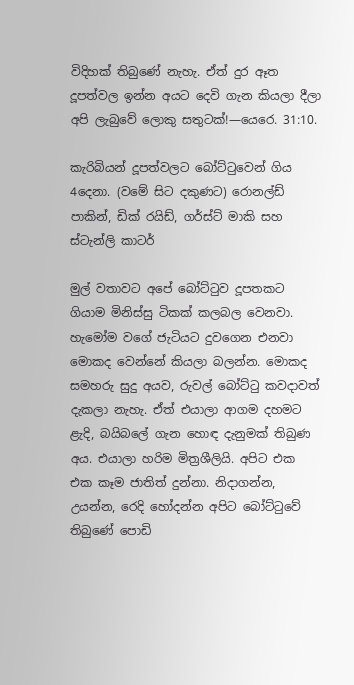විදිහක් තිබුණේ නැහැ. ඒත් දුර ඈත දූපත්වල ඉන්න අයට දෙවි ගැන කියලා දීලා අපි ලැබුවේ ලොකු සතුටක්!—යෙරෙ. 31:10.

කැරිබියන් දූපත්වලට බෝට්ටුවෙන් ගිය 4දෙනා. (වමේ සිට දකුණට) රොනල්ඩ් පාකින්, ඩික් රයිඩ්, ගර්ස්ට් මාකි සහ ස්ටැන්ලි කාටර්

මුල් වතාවට අපේ බෝට්ටුව දූපතකට ගියාම මිනිස්සු ටිකක් කලබල වෙනවා. හැමෝම වගේ ජැටියට දුවගෙන එනවා මොකද වෙන්නේ කියලා බලන්න. මොකද සමහරු සුදු අයව, රුවල් බෝට්ටු කවදාවත් දැකලා නැහැ. ඒත් එයාලා ආගම දහමට ළැදි, බයිබලේ ගැන හොඳ දැනුමක් තිබුණ අය. එයාලා හරිම මිත්‍රශීලියි. අපිට එක එක කෑම ජාතිත් දුන්නා. නිදාගන්න, උයන්න, රෙදි හෝදන්න අපිට බෝට්ටුවේ තිබුණේ පොඩි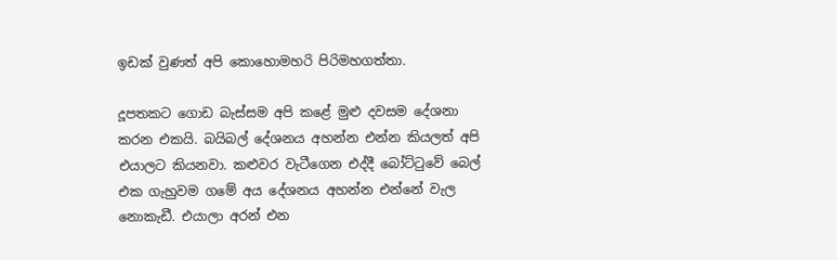ඉඩක් වුණත් අපි කොහොමහරි පිරිමහගත්තා.

දූපතකට ගොඩ බැස්සම අපි කළේ මුළු දවසම දේශනා කරන එකයි. බයිබල් දේශනය අහන්න එන්න කියලත් අපි එයාලට කියනවා. කළුවර වැටීගෙන එද්දී බෝට්ටුවේ බෙල් එක ගැහුවම ගමේ අය දේශනය අහන්න එන්නේ වැල නොකැඩී. එයාලා අරන් එන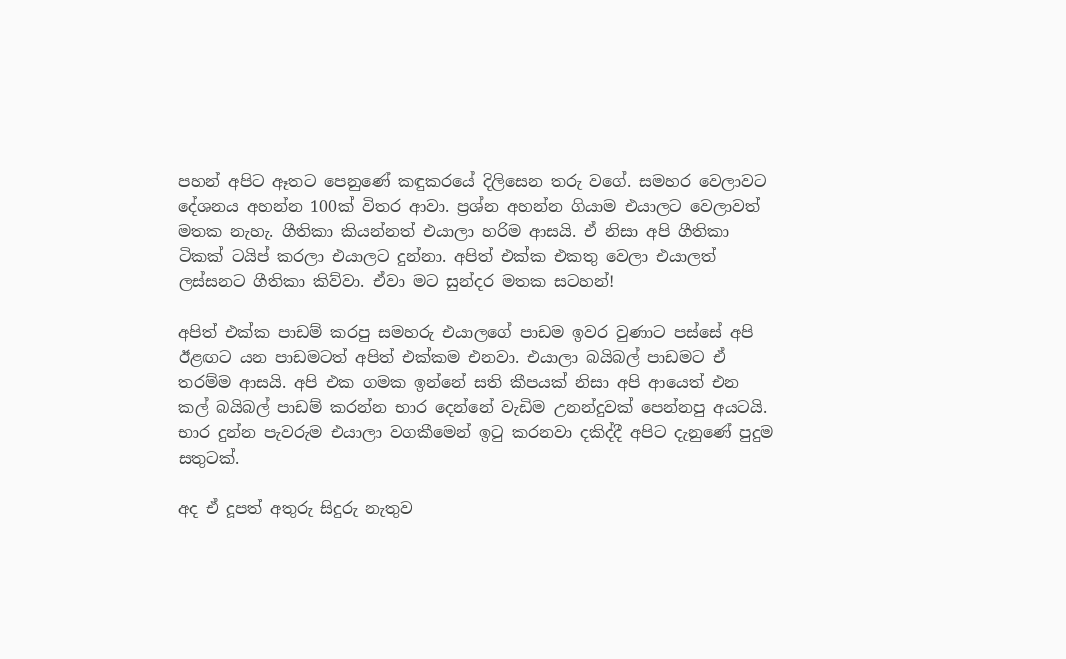පහන් අපිට ඈතට පෙනුණේ කඳුකරයේ දිලිසෙන තරු වගේ. සමහර වෙලාවට දේශනය අහන්න 100ක් විතර ආවා. ප්‍රශ්න අහන්න ගියාම එයාලට වෙලාවත් මතක නැහැ. ගීතිකා කියන්නත් එයාලා හරිම ආසයි. ඒ නිසා අපි ගීතිකා ටිකක් ටයිප් කරලා එයාලට දුන්නා. අපිත් එක්ක එකතු වෙලා එයාලත් ලස්සනට ගීතිකා කිව්වා. ඒවා මට සුන්දර මතක සටහන්!

අපිත් එක්ක පාඩම් කරපු සමහරු එයාලගේ පාඩම ඉවර වුණාට පස්සේ අපි ඊළඟට යන පාඩමටත් අපිත් එක්කම එනවා. එයාලා බයිබල් පාඩමට ඒ තරම්ම ආසයි. අපි එක ගමක ඉන්නේ සති කීපයක් නිසා අපි ආයෙත් එන කල් බයිබල් පාඩම් කරන්න භාර දෙන්නේ වැඩිම උනන්දුවක් පෙන්නපු අයටයි. භාර දුන්න පැවරුම එයාලා වගකීමෙන් ඉටු කරනවා දකිද්දී අපිට දැනුණේ පුදුම සතුටක්.

අද ඒ දූපත් අතුරු සිදුරු නැතුව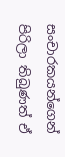සංචාරකයන්ගෙන් පිරිලා තිබුණත් ඒ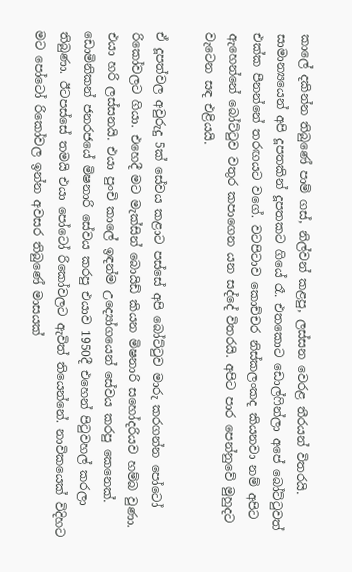කාලේ දකින්න තිබුණේ පාම් ගස්, නිල්වන් කළපු, ලස්සන වෙරළ තීරයන් විතරයි. සාමාන්‍යයෙන් අපි දූපතකින් දූපතකට ගියේ රෑ. එතකොට ඩොල්ෆින්ලා අපේ බෝට්ටුවත් එක්ක පීනන්නේ තරඟයට වගේ. වටපිටාව කොච්චර නිස්කලංකද කියනවා නම් අපිට ඇහෙන්නේ බෝට්ටුව වතුර කපාගෙන යන සද්දේ විතරයි. අපිට පාර පෙන්නුවේ මුහුදට වැටෙන සඳ එළියයි.

ඒ දූපත්වල අවුරුදු 5ක් සේවය කළාට පස්සේ අපි බෝට්ටුව මාරු කරගන්න පෝටෝ රිකෝවලට ගියා. එහෙදී මට මැක්සින් බොයිඩ් කියන මිෂනාරි සහෝදරියව හම්බ වුණා. එයා හරි ලස්සනයි. එයා පුංචි කාලේ ඉඳන්ම උද්‍යෝගයෙන් සේවය කරපු කෙනෙක්. ඩොමිනිකන් ජනරජයේ මිෂනාරි සේවය කරපු එයාව 1950දී එහෙන් පිටුවහල් කරලා තිබුණා. ඊටපස්සේ තමයි එයා පෝටෝ රිකෝවලට ඇවිත් තියෙන්නේ. නාවිකයෙක් විදිහට මට පෝටෝ රිකෝවල ඉන්න අවසර තිබුණේ මාසයක්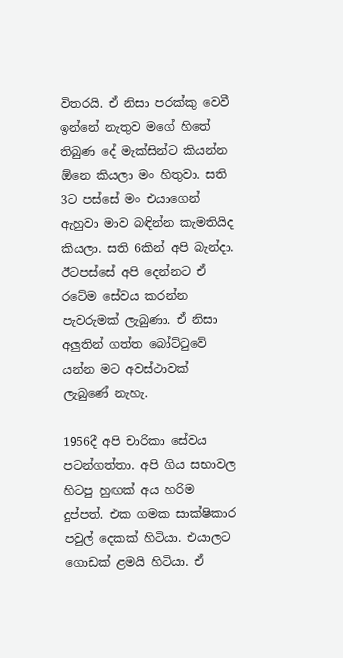විතරයි. ඒ නිසා පරක්කු වෙවී ඉන්නේ නැතුව මගේ හිතේ තිබුණ දේ මැක්සින්ට කියන්න ඕනෙ කියලා මං හිතුවා. සති 3ට පස්සේ මං එයාගෙන් ඇහුවා මාව බඳින්න කැමතියිද කියලා. සති 6කින් අපි බැන්දා. ඊටපස්සේ අපි දෙන්නට ඒ රටේම සේවය කරන්න පැවරුමක් ලැබුණා. ඒ නිසා අලුතින් ගත්ත බෝට්ටුවේ යන්න මට අවස්ථාවක් ලැබුණේ නැහැ.

1956දී අපි චාරිකා සේවය පටන්ගත්තා. අපි ගිය සභාවල හිටපු හුඟක් අය හරිම දුප්පත්. එක ගමක සාක්ෂිකාර පවුල් දෙකක් හිටියා. එයාලට ගොඩක් ළමයි හිටියා. ඒ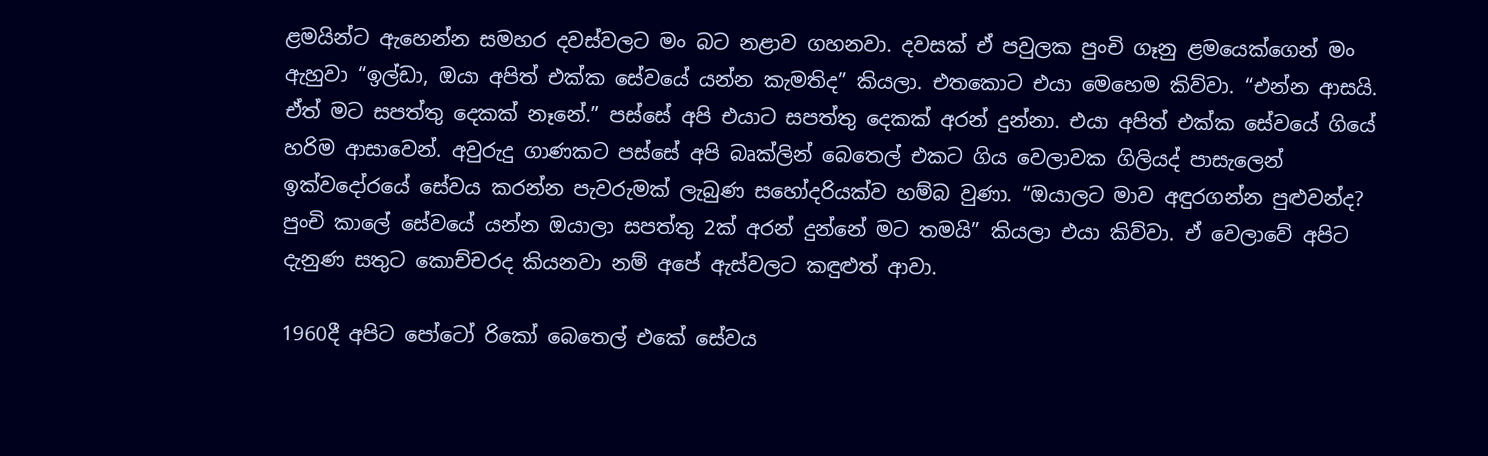ළමයින්ට ඇහෙන්න සමහර දවස්වලට මං බට නළාව ගහනවා. දවසක් ඒ පවුලක පුංචි ගෑනු ළමයෙක්ගෙන් මං ඇහුවා “ඉල්ඩා, ඔයා අපිත් එක්ක සේවයේ යන්න කැමතිද” කියලා. එතකොට එයා මෙහෙම කිව්වා. “එන්න ආසයි. ඒත් මට සපත්තු දෙකක් නෑනේ.” පස්සේ අපි එයාට සපත්තු දෙකක් අරන් දුන්නා. එයා අපිත් එක්ක සේවයේ ගියේ හරිම ආසාවෙන්. අවුරුදු ගාණකට පස්සේ අපි බෘක්ලින් බෙතෙල් එකට ගිය වෙලාවක ගිලියද් පාසැලෙන් ඉක්වදෝරයේ සේවය කරන්න පැවරුමක් ලැබුණ සහෝදරියක්ව හම්බ වුණා. “ඔයාලට මාව අඳුරගන්න පුළුවන්ද? පුංචි කාලේ සේවයේ යන්න ඔයාලා සපත්තු 2ක් අරන් දුන්නේ මට තමයි” කියලා එයා කිව්වා. ඒ වෙලාවේ අපිට දැනුණ සතුට කොච්චරද කියනවා නම් අපේ ඇස්වලට කඳුළුත් ආවා.

1960දී අපිට පෝටෝ රිකෝ බෙතෙල් එකේ සේවය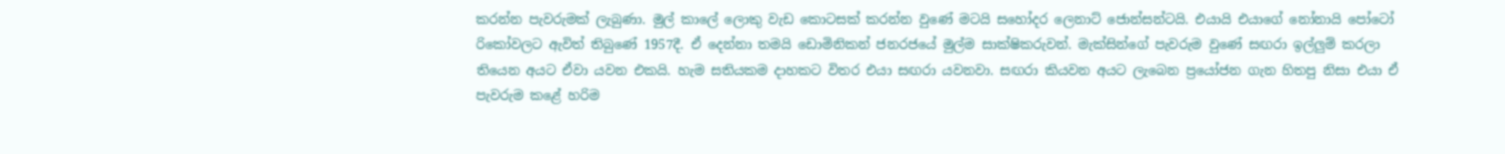කරන්න පැවරුමක් ලැබුණා. මුල් කාලේ ලොකු වැඩ කොටසක් කරන්න වුණේ මටයි සහෝදර ලෙනාට් ජොන්සන්ටයි. එයායි එයාගේ නෝනායි පෝටෝ රිකෝවලට ඇවිත් තිබුණේ 1957දී. ඒ දෙන්නා තමයි ඩොමිනිකන් ජනරජයේ මුල්ම සාක්ෂිකරුවන්. මැක්සින්ගේ පැවරුම වුණේ සඟරා ඉල්ලුම් කරලා තියෙන අයට ඒවා යවන එකයි. හැම සතියකම දාහකට විතර එයා සඟරා යවනවා. සඟරා කියවන අයට ලැබෙන ප්‍රයෝජන ගැන හිතපු නිසා එයා ඒ පැවරුම කළේ හරිම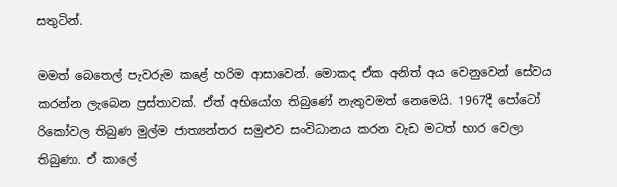සතුටින්.

මමත් බෙතෙල් පැවරුම කළේ හරිම ආසාවෙන්. මොකද ඒක අනිත් අය වෙනුවෙන් සේවය කරන්න ලැබෙන ප්‍රස්තාවක්. ඒත් අභියෝග තිබුණේ නැතුවමත් නෙමෙයි. 1967දී පෝටෝ රිකෝවල තිබුණ මුල්ම ජාත්‍යන්තර සමුළුව සංවිධානය කරන වැඩ මටත් භාර වෙලා තිබුණා. ඒ කාලේ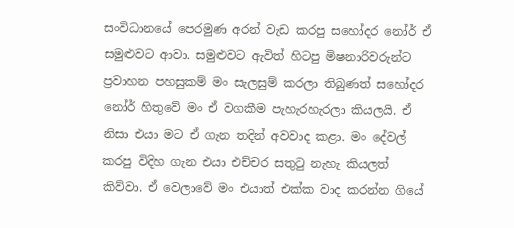සංවිධානයේ පෙරමුණ අරන් වැඩ කරපු සහෝදර නෝර් ඒ සමුළුවට ආවා. සමුළුවට ඇවිත් හිටපු මිෂනාරිවරුන්ට ප්‍රවාහන පහසුකම් මං සැලසුම් කරලා තිබුණත් සහෝදර නෝර් හිතුවේ මං ඒ වගකීම පැහැරහැරලා කියලයි. ඒ නිසා එයා මට ඒ ගැන තදින් අවවාද කළා. මං දේවල් කරපු විදිහ ගැන එයා එච්චර සතුටු නැහැ කියලත් කිව්වා. ඒ වෙලාවේ මං එයාත් එක්ක වාද කරන්න ගියේ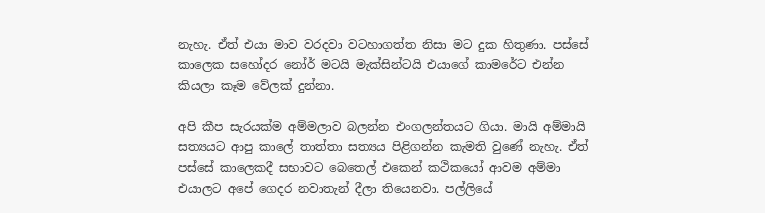නැහැ. ඒත් එයා මාව වරදවා වටහාගත්ත නිසා මට දුක හිතුණා. පස්සේ කාලෙක සහෝදර නෝර් මටයි මැක්සින්ටයි එයාගේ කාමරේට එන්න කියලා කෑම වේලක් දුන්නා.

අපි කීප සැරයක්ම අම්මලාව බලන්න එංගලන්තයට ගියා. මායි අම්මායි සත්‍යයට ආපු කාලේ තාත්තා සත්‍යය පිළිගන්න කැමති වුණේ නැහැ. ඒත් පස්සේ කාලෙකදී සභාවට බෙතෙල් එකෙන් කථිකයෝ ආවම අම්මා එයාලට අපේ ගෙදර නවාතැන් දීලා තියෙනවා. පල්ලියේ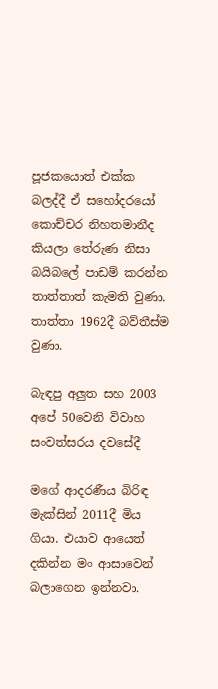පූජකයොත් එක්ක බලද්දී ඒ සහෝදරයෝ කොච්චර නිහතමානීද කියලා තේරුණ නිසා බයිබලේ පාඩම් කරන්න තාත්තාත් කැමති වුණා. තාත්තා 1962දී බව්තීස්ම වුණා.

බැඳපු අලුත සහ 2003 අපේ 50වෙනි විවාහ සංවත්සරය දවසේදී

මගේ ආදරණීය බිරිඳ මැක්සින් 2011දී මිය ගියා. එයාව ආයෙත් දකින්න මං ආසාවෙන් බලාගෙන ඉන්නවා.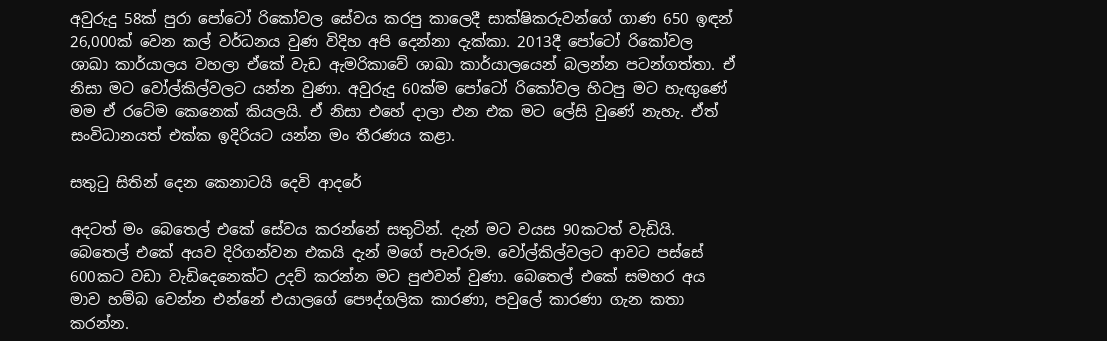අවුරුදු 58ක් පුරා පෝටෝ රිකෝවල සේවය කරපු කාලෙදී සාක්ෂිකරුවන්ගේ ගාණ 650 ඉඳන් 26,000ක් වෙන කල් වර්ධනය වුණ විදිහ අපි දෙන්නා දැක්කා. 2013දී පෝටෝ රිකෝවල ශාඛා කාර්යාලය වහලා ඒකේ වැඩ ඇමරිකාවේ ශාඛා කාර්යාලයෙන් බලන්න පටන්ගත්තා. ඒ නිසා මට වෝල්කිල්වලට යන්න වුණා. අවුරුදු 60ක්ම පෝටෝ රිකෝවල හිටපු මට හැඟුණේ මම ඒ රටේම කෙනෙක් කියලයි. ඒ නිසා එහේ දාලා එන එක මට ලේසි වුණේ නැහැ. ඒත් සංවිධානයත් එක්ක ඉදිරියට යන්න මං තීරණය කළා.

සතුටු සිතින් දෙන කෙනාටයි දෙවි ආදරේ

අදටත් මං බෙතෙල් එකේ සේවය කරන්නේ සතුටින්. දැන් මට වයස 90කටත් වැඩියි. බෙතෙල් එකේ අයව දිරිගන්වන එකයි දැන් මගේ පැවරුම. වෝල්කිල්වලට ආවට පස්සේ 600කට වඩා වැඩිදෙනෙක්ට උදව් කරන්න මට පුළුවන් වුණා. බෙතෙල් එකේ සමහර අය මාව හම්බ වෙන්න එන්නේ එයාලගේ පෞද්ගලික කාරණා, පවුලේ කාරණා ගැන කතා කරන්න.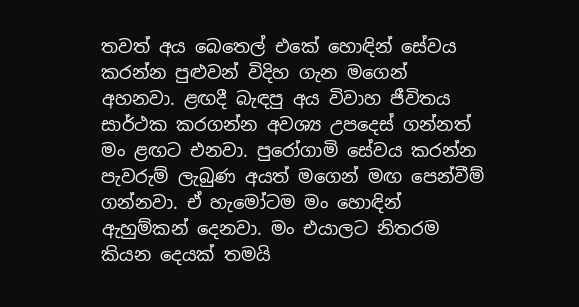තවත් අය බෙතෙල් එකේ හොඳින් සේවය කරන්න පුළුවන් විදිහ ගැන මගෙන් අහනවා. ළඟදී බැඳපු අය විවාහ ජීවිතය සාර්ථක කරගන්න අවශ්‍ය උපදෙස් ගන්නත් මං ළඟට එනවා. පුරෝගාමි සේවය කරන්න පැවරුම් ලැබුණ අයත් මගෙන් මඟ පෙන්වීම් ගන්නවා. ඒ හැමෝටම මං හොඳින් ඇහුම්කන් දෙනවා. මං එයාලට නිතරම කියන දෙයක් තමයි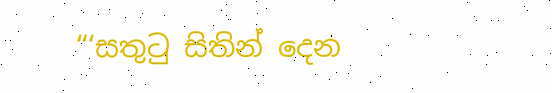“‘සතුටු සිතින් දෙන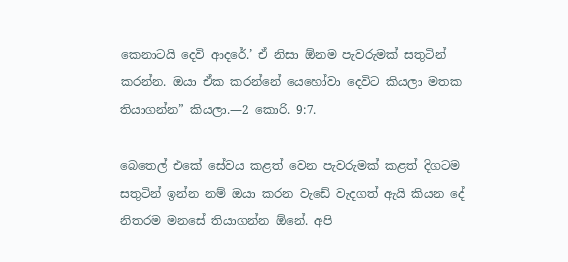කෙනාටයි දෙවි ආදරේ.’ ඒ නිසා ඕනම පැවරුමක් සතුටින් කරන්න. ඔයා ඒක කරන්නේ යෙහෝවා දෙවිට කියලා මතක තියාගන්න” කියලා.—2 කොරි. 9:7.

බෙතෙල් එකේ සේවය කළත් වෙන පැවරුමක් කළත් දිගටම සතුටින් ඉන්න නම් ඔයා කරන වැඩේ වැදගත් ඇයි කියන දේ නිතරම මනසේ තියාගන්න ඕනේ. අපි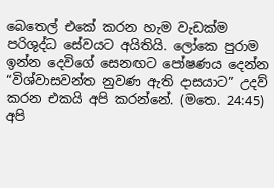බෙතෙල් එකේ කරන හැම වැඩක්ම පරිශුද්ධ සේවයට අයිතියි. ලෝකෙ පුරාම ඉන්න දෙවිගේ සෙනඟට පෝෂණය දෙන්න “විශ්වාසවන්ත නුවණ ඇති දාසයාට” උදව් කරන එකයි අපි කරන්නේ. (මතෙ. 24:45) අපි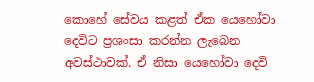කොහේ සේවය කළත් ඒක යෙහෝවා දෙවිට ප්‍රශංසා කරන්න ලැබෙන අවස්ථාවක්. ඒ නිසා යෙහෝවා දෙවි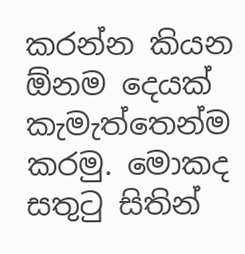කරන්න කියන ඕනම දෙයක් කැමැත්තෙන්ම කරමු. මොකද සතුටු සිතින්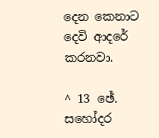දෙන කෙනාට දෙවි ආදරේ කරනවා.

^ 13 ඡේ. සහෝදර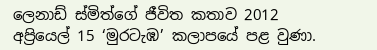ලෙනාඩ් ස්මිත්ගේ ජීවිත කතාව 2012 අප්‍රියෙල් 15 ‘මුරටැඹ’ කලාපයේ පළ වුණා.